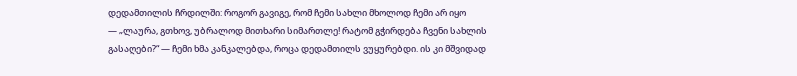დედამთილის ჩრდილში: როგორ გავიგე, რომ ჩემი სახლი მხოლოდ ჩემი არ იყო
— „ლაურა, გთხოვ, უბრალოდ მითხარი სიმართლე! რატომ გჭირდება ჩვენი სახლის გასაღები?“ — ჩემი ხმა კანკალებდა, როცა დედამთილს ვუყურებდი. ის კი მშვიდად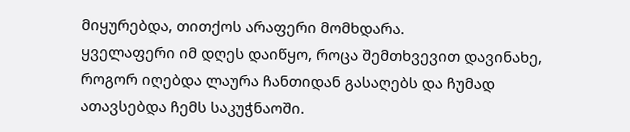მიყურებდა, თითქოს არაფერი მომხდარა.
ყველაფერი იმ დღეს დაიწყო, როცა შემთხვევით დავინახე, როგორ იღებდა ლაურა ჩანთიდან გასაღებს და ჩუმად ათავსებდა ჩემს საკუჭნაოში.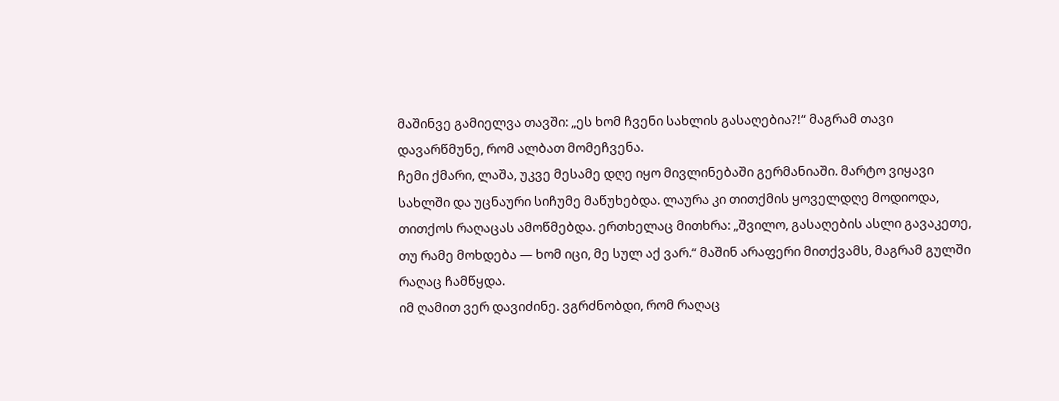მაშინვე გამიელვა თავში: „ეს ხომ ჩვენი სახლის გასაღებია?!“ მაგრამ თავი დავარწმუნე, რომ ალბათ მომეჩვენა.
ჩემი ქმარი, ლაშა, უკვე მესამე დღე იყო მივლინებაში გერმანიაში. მარტო ვიყავი სახლში და უცნაური სიჩუმე მაწუხებდა. ლაურა კი თითქმის ყოველდღე მოდიოდა, თითქოს რაღაცას ამოწმებდა. ერთხელაც მითხრა: „შვილო, გასაღების ასლი გავაკეთე, თუ რამე მოხდება — ხომ იცი, მე სულ აქ ვარ.“ მაშინ არაფერი მითქვამს, მაგრამ გულში რაღაც ჩამწყდა.
იმ ღამით ვერ დავიძინე. ვგრძნობდი, რომ რაღაც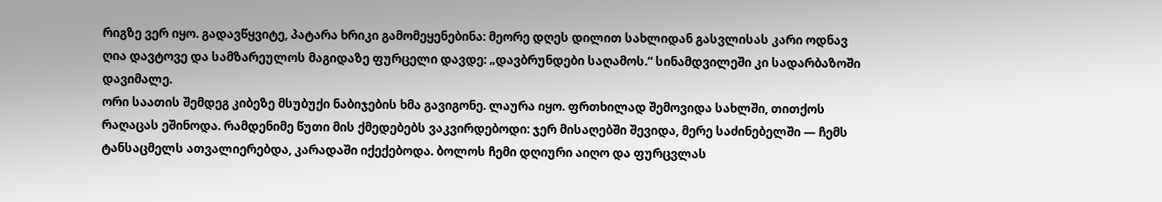რიგზე ვერ იყო. გადავწყვიტე, პატარა ხრიკი გამომეყენებინა: მეორე დღეს დილით სახლიდან გასვლისას კარი ოდნავ ღია დავტოვე და სამზარეულოს მაგიდაზე ფურცელი დავდე: „დავბრუნდები საღამოს.“ სინამდვილეში კი სადარბაზოში დავიმალე.
ორი საათის შემდეგ კიბეზე მსუბუქი ნაბიჯების ხმა გავიგონე. ლაურა იყო. ფრთხილად შემოვიდა სახლში, თითქოს რაღაცას ეშინოდა. რამდენიმე წუთი მის ქმედებებს ვაკვირდებოდი: ჯერ მისაღებში შევიდა, მერე საძინებელში — ჩემს ტანსაცმელს ათვალიერებდა, კარადაში იქექებოდა. ბოლოს ჩემი დღიური აიღო და ფურცვლას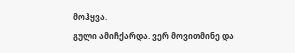მოჰყვა.
გული ამიჩქარდა. ვერ მოვითმინე და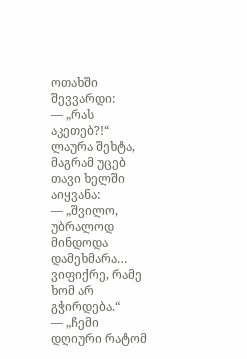ოთახში შევვარდი:
— „რას აკეთებ?!“
ლაურა შეხტა, მაგრამ უცებ თავი ხელში აიყვანა:
— „შვილო, უბრალოდ მინდოდა დამეხმარა… ვიფიქრე, რამე ხომ არ გჭირდება.“
— „ჩემი დღიური რატომ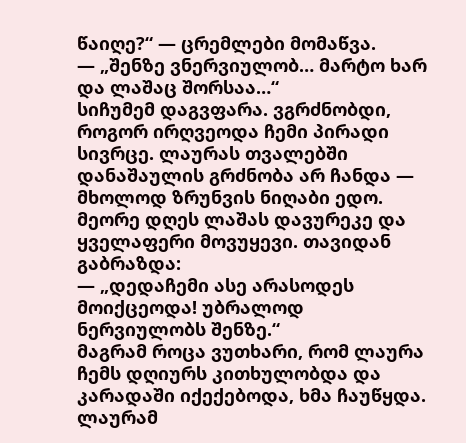წაიღე?“ — ცრემლები მომაწვა.
— „შენზე ვნერვიულობ… მარტო ხარ და ლაშაც შორსაა…“
სიჩუმემ დაგვფარა. ვგრძნობდი, როგორ ირღვეოდა ჩემი პირადი სივრცე. ლაურას თვალებში დანაშაულის გრძნობა არ ჩანდა — მხოლოდ ზრუნვის ნიღაბი ედო.
მეორე დღეს ლაშას დავურეკე და ყველაფერი მოვუყევი. თავიდან გაბრაზდა:
— „დედაჩემი ასე არასოდეს მოიქცეოდა! უბრალოდ ნერვიულობს შენზე.“
მაგრამ როცა ვუთხარი, რომ ლაურა ჩემს დღიურს კითხულობდა და კარადაში იქექებოდა, ხმა ჩაუწყდა.
ლაურამ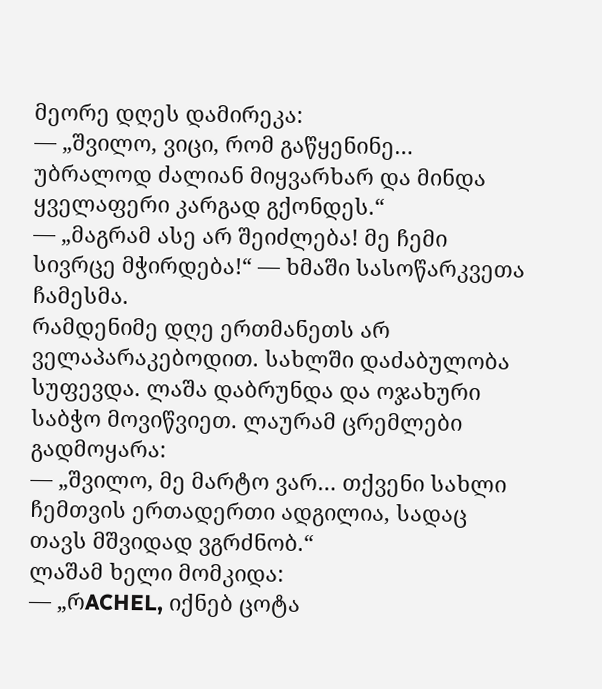მეორე დღეს დამირეკა:
— „შვილო, ვიცი, რომ გაწყენინე… უბრალოდ ძალიან მიყვარხარ და მინდა ყველაფერი კარგად გქონდეს.“
— „მაგრამ ასე არ შეიძლება! მე ჩემი სივრცე მჭირდება!“ — ხმაში სასოწარკვეთა ჩამესმა.
რამდენიმე დღე ერთმანეთს არ ველაპარაკებოდით. სახლში დაძაბულობა სუფევდა. ლაშა დაბრუნდა და ოჯახური საბჭო მოვიწვიეთ. ლაურამ ცრემლები გადმოყარა:
— „შვილო, მე მარტო ვარ… თქვენი სახლი ჩემთვის ერთადერთი ადგილია, სადაც თავს მშვიდად ვგრძნობ.“
ლაშამ ხელი მომკიდა:
— „რACHEL, იქნებ ცოტა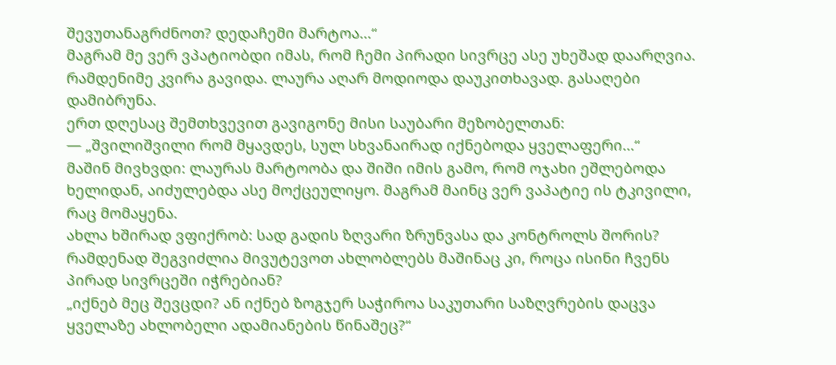შევუთანაგრძნოთ? დედაჩემი მარტოა…“
მაგრამ მე ვერ ვპატიობდი იმას, რომ ჩემი პირადი სივრცე ასე უხეშად დაარღვია. რამდენიმე კვირა გავიდა. ლაურა აღარ მოდიოდა დაუკითხავად. გასაღები დამიბრუნა.
ერთ დღესაც შემთხვევით გავიგონე მისი საუბარი მეზობელთან:
— „შვილიშვილი რომ მყავდეს, სულ სხვანაირად იქნებოდა ყველაფერი…“
მაშინ მივხვდი: ლაურას მარტოობა და შიში იმის გამო, რომ ოჯახი ეშლებოდა ხელიდან, აიძულებდა ასე მოქცეულიყო. მაგრამ მაინც ვერ ვაპატიე ის ტკივილი, რაც მომაყენა.
ახლა ხშირად ვფიქრობ: სად გადის ზღვარი ზრუნვასა და კონტროლს შორის? რამდენად შეგვიძლია მივუტევოთ ახლობლებს მაშინაც კი, როცა ისინი ჩვენს პირად სივრცეში იჭრებიან?
„იქნებ მეც შევცდი? ან იქნებ ზოგჯერ საჭიროა საკუთარი საზღვრების დაცვა ყველაზე ახლობელი ადამიანების წინაშეც?“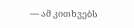— ამ კითხვებს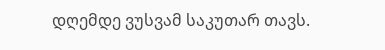დღემდე ვუსვამ საკუთარ თავს.